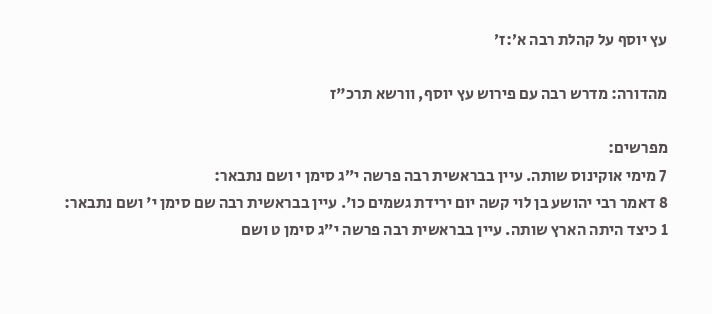עץ יוסף על קהלת רבה א׳:ז׳

מהדורה: מדרש רבה עם פירוש עץ יוסף, וורשא תרכ"ז

מפרשים:
7 מימי אוקינוס שותה. עיין בבראשית רבה פרשה י״ג סימן י ושם נתבאר:
8 דאמר רבי יהושע בן לוי קשה יום ירידת גשמים כו'. עיין בבראשית רבה שם סימן י' ושם נתבאר:
1 כיצד היתה הארץ שותה. עיין בבראשית רבה פרשה י״ג סימן ט ושם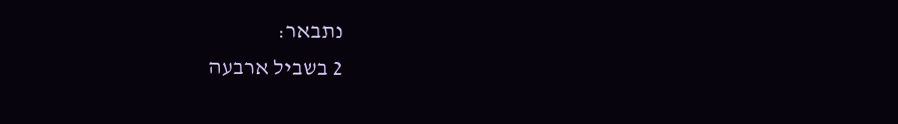נתבאר:
2 בשביל ארבעה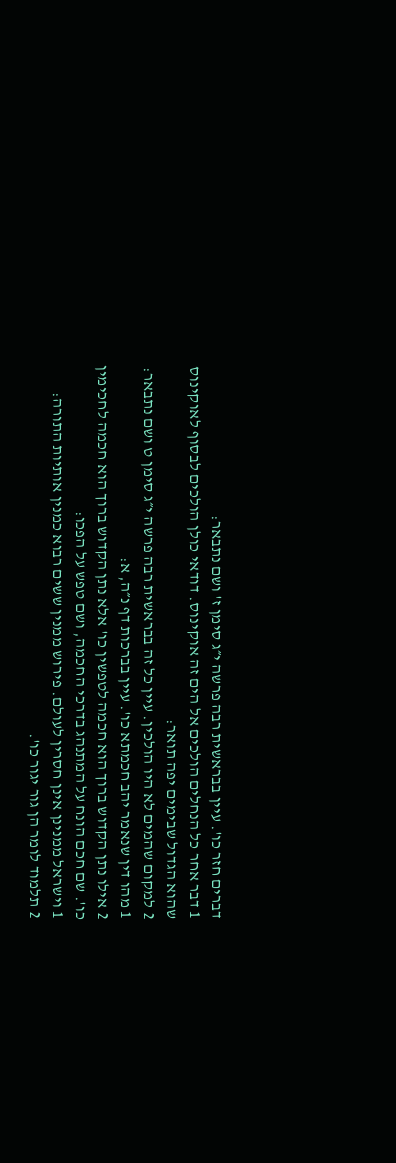דברים חזר כו'. עיין בבראשית רבה פרשה י״ג סימן ז' ושם נתבאר:
1 דבר אחר כל הנחלים הולכים אל הים זה אוקינוס. דודאי כולן הולכים לבסוף לאוקינוס שהוא הגדול שבימים יפה תואר:
2 למקום שהמים לא היו הולכין. עיין כל זה בבראשית רבה פרשה י״ג סימן ט ושם נתבאר:
1 מהו דין שנאמר יהב חכמתא כו'. עיין בברכות דף נ״ה, א:
2 אילו נתן הקדוש ברוך הוא חכמה לטפשין כו' אלא נתן הקדוש ברוך הוא חכמה לחכימין כו'. שם חכם הונח על המתנהג בדרכי החכמה, ושם טפש על הפכו:
1 וישראל ממנינן אינן חסרין לעולם. פירוש ממנין ששים רבוא כמנין אותיות התורה:
2 תלמוד לומר הן גור יגור כו'.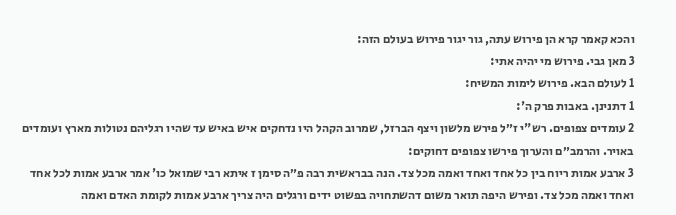והכא קאמר קרא הן פירוש עתה, גור יגור פירוש בעולם הזה:
3 מאן גבי. פירוש מי יהיה אתי:
1 לעולם הבא. פירוש לימות המשיח:
1 דתנינן. באבות פרק ה':
2 עומדים צפופים. רש"י ז״ל פירש מלשון ויצף הברזל, שמרוב הקהל היו נדחקים איש באיש עד שהיו רגליהם נטולות מארץ ועומדים באויר. והרמב״ם והערוך פירשו צפופים דחוקים:
3 ארבע אמות ריוח בין כל אחד ואחד ואמה מכל צד. הנה בבראשית רבה פ״ה סימן ז איתא רבי שמואל כו' אמר ארבע אמות לכל אחד ואחד ואמה מכל צד. ופירש היפה תואר משום דהשתחויה בפשוט ידים ורגלים היה צריך ארבע אמות לקומת האדם ואמה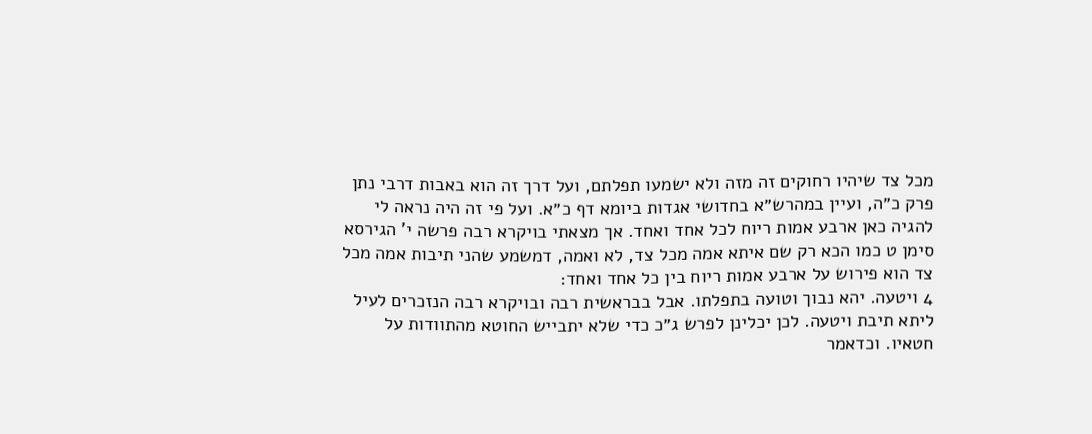מכל צד שיהיו רחוקים זה מזה ולא ישמעו תפלתם, ועל דרך זה הוא באבות דרבי נתן פרק כ״ה, ועיין במהרש״א בחדושי אגדות ביומא דף כ״א. ועל פי זה היה נראה לי להגיה כאן ארבע אמות ריוח לכל אחד ואחד. אך מצאתי בויקרא רבה פרשה י' הגירסא סימן ט כמו הכא רק שם איתא אמה מכל צד, לא ואמה, דמשמע שהני תיבות אמה מכל צד הוא פירוש על ארבע אמות ריוח בין כל אחד ואחד:
4 ויטעה. יהא נבוך וטועה בתפלתו. אבל בבראשית רבה ובויקרא רבה הנזכרים לעיל ליתא תיבת ויטעה. לכן יכלינן לפרש ג״כ כדי שלא יתבייש החוטא מהתוודות על חטאיו. וכדאמר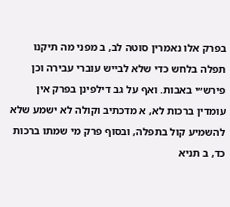בפרק אלו נאמרין סוטה לב, ב מפני מה תיקנו תפלה בלחש כדי שלא לבייש עוברי עבירה וכן פירש״י באבות. ואף על גב דילפינן בפרק אין עומדין ברכות לא, א מדכתיב וקולה לא ישמע שלא להשמיע קול בתפלה, ובסוף פרק מי שמתו ברכות כד, ב תניא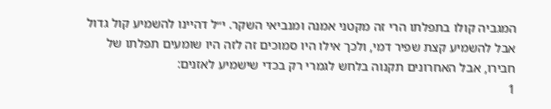המגביה קולו בתפלתו הרי זה מקטני אמנה ומנביאי השקר. י״ל דהיינו להשמיע קול גדול אבל להשמיע קצת שפיר דמי, ולכך אילו היו סמוכים זה לזה היו שומעים תפלתו של חבירו, אבל האחרונים תקנוה בלחש לגמרי רק בכדי שישמיע לאזנים:
1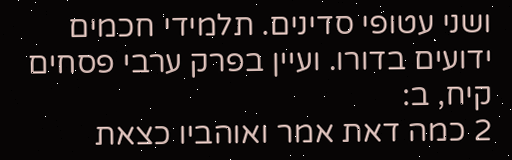ושני עטופי סדינים. תלמידי חכמים ידועים בדורו. ועיין בפרק ערבי פסחים קיח, ב:
2 כמה דאת אמר ואוהביו כצאת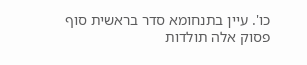כו'. עיין בתנחומא סדר בראשית סוף פסוק אלה תולדות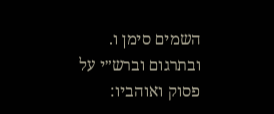השמים סימן ו. ובתרגום וברש״י על פסוק ואוהביו: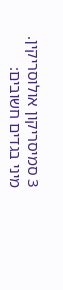3 סמיסריקון אולוסריקין. מיני בגדים חשובים: